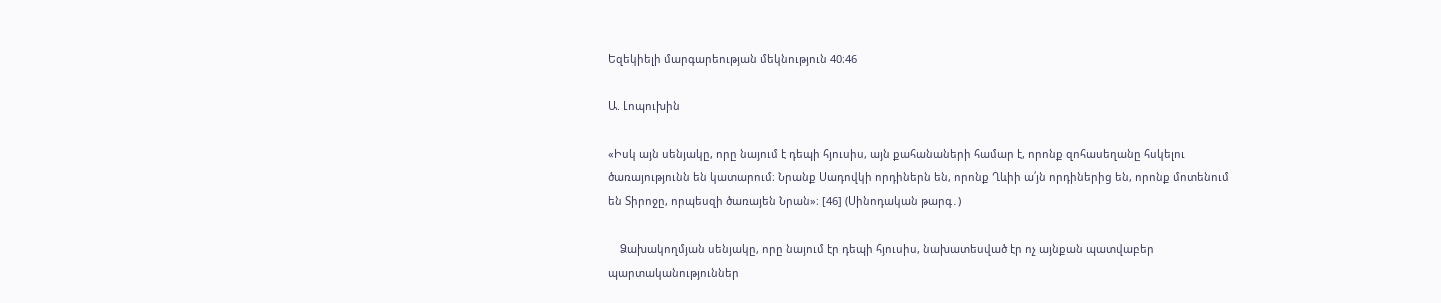Եզեկիելի մարգարեության մեկնություն 40։46

Ա. Լոպուխին

«Իսկ այն սենյակը, որը նայում է դեպի հյուսիս, այն քահանաների համար է, որոնք զոհասեղանը հսկելու ծառայությունն են կատարում։ Նրանք Սադովկի որդիներն են, որոնք Ղևիի ա՛յն որդիներից են, որոնք մոտենում են Տիրոջը, որպեսզի ծառայեն Նրան»։ [46] (Սինոդական թարգ․)

    Ձախակողմյան սենյակը, որը նայում էր դեպի հյուսիս, նախատեսված էր ոչ այնքան պատվաբեր պարտականություններ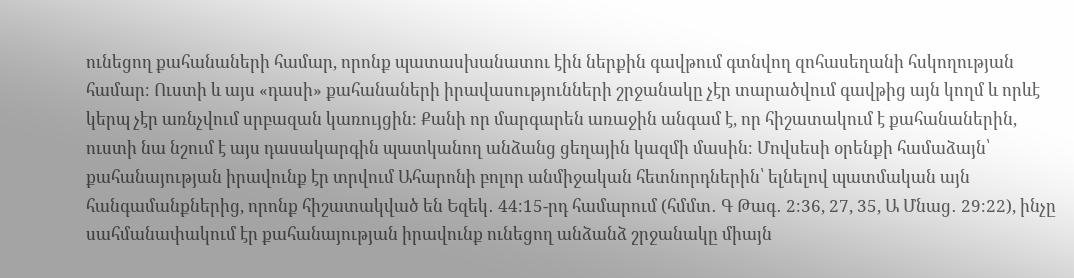ունեցող քահանաների համար, որոնք պատասխանատու էին ներքին գավթում գտնվող զոհասեղանի հսկողության համար։ Ուստի և այս «դասի» քահանաների իրավասությունների շրջանակը չէր տարածվում գավթից այն կողմ և որևէ կերպ չէր առնչվում սրբազան կառույցին։ Քանի որ մարգարեն առաջին անգամ է, որ հիշատակում է քահանաներին, ուստի նա նշում է այս դասակարգին պատկանող անձանց ցեղային կազմի մասին։ Մովսեսի օրենքի համաձայն՝ քահանայության իրավունք էր տրվում Ահարոնի բոլոր անմիջական հետնորդներին՝ ելնելով պատմական այն հանգամանքներից, որոնք հիշատակված են Եզեկ․ 44։15-րդ համարում (հմմտ․ Գ Թագ․ 2։36, 27, 35, Ա Մնաց․ 29։22), ինչը սահմանափակում էր քահանայության իրավունք ունեցող անձանձ շրջանակը միայն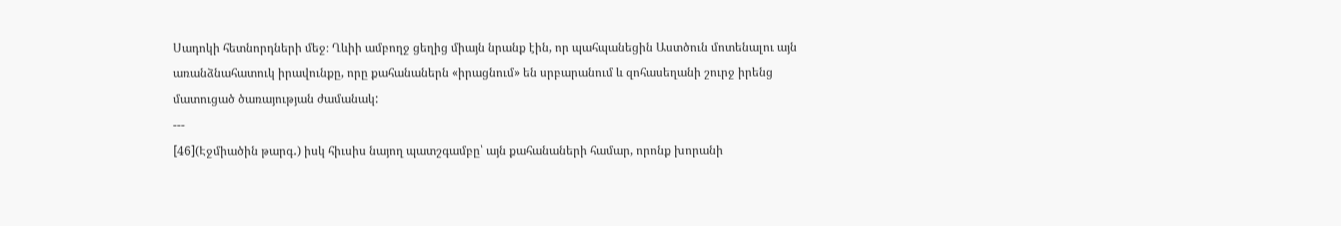Սադոկի հետնորդների մեջ։ Ղևիի ամբողջ ցեղից միայն նրանք էին, որ պահպանեցին Աստծուն մոտենալու այն առանձնահատուկ իրավունքը, որը քահանաներն «իրացնում» են սրբարանում և զոհասեղանի շուրջ իրենց մատուցած ծառայության ժամանակ:
---
[46](Էջմիածին թարգ․) իսկ հիւսիս նայող պատշգամբը՝ այն քահանաների համար, որոնք խորանի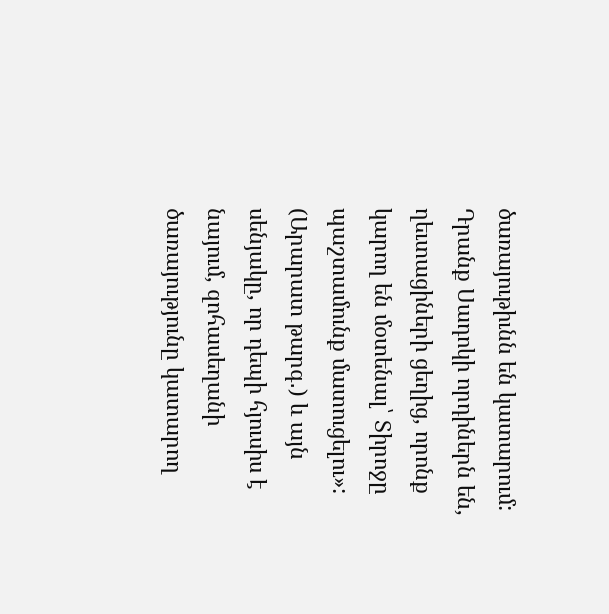ծառայութիւնն են կատարում: Դրանք Սադոկի որդիներն են, ղեւտացիների ցեղից, որոնք կարող են մօտենալ՝ Տիրոջը պաշտամունք մատուցելու»:
(Արարատ թարգ․) և այն սենյակը, որ դեպի հյուսիս է նայում, զոհասեղանի ծառայությունը կատարող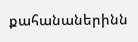քահանաներինն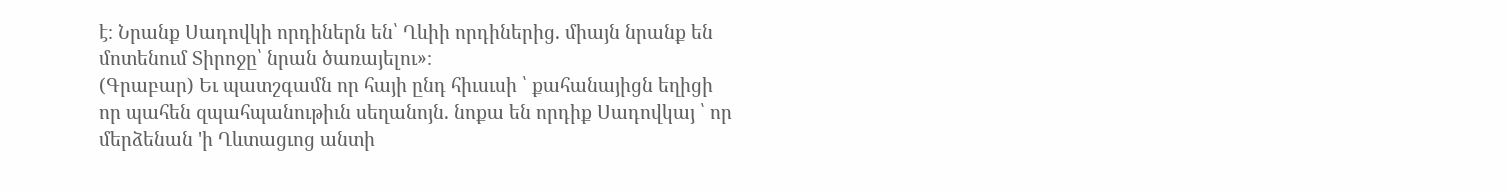է։ Նրանք Սադովկի որդիներն են՝ Ղևիի որդիներից. միայն նրանք են մոտենում Տիրոջը՝ նրան ծառայելու»։
(Գրաբար) Եւ պատշգամն որ հայի ընդ հիւսւսի ՝ քահանայիցն եղիցի որ պահեն զպահպանութիւն սեղանոյն. նոքա են որդիք Սադովկայ ՝ որ մերձենան 'ի Ղևտացւոց անտի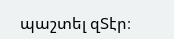պաշտել զՏէր։